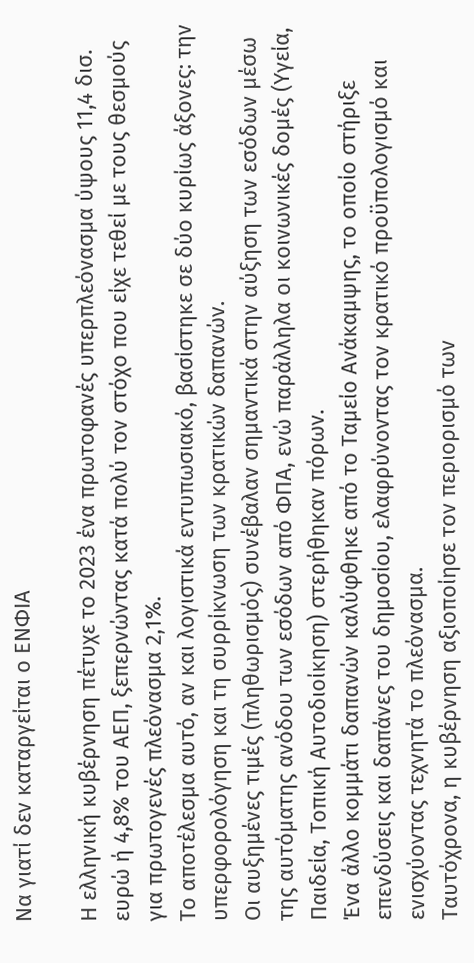Να γιατί δεν καταργείται ο ΕΝΦΙΑ

Η ελληνική κυβέρνηση πέτυχε το 2023 ένα πρωτοφανές υπερπλεόνασμα ύψους 11,4 δισ. ευρώ ή 4,8% του ΑΕΠ, ξεπερνώντας κατά πολύ τον στόχο που είχε τεθεί με τους θεσμούς για πρωτογενές πλεόνασμα 2,1%.
Το αποτέλεσμα αυτό, αν και λογιστικά εντυπωσιακό, βασίστηκε σε δύο κυρίως άξονες: την υπερφορολόγηση και τη συρρίκνωση των κρατικών δαπανών.
Οι αυξημένες τιμές (πληθωρισμός) συνέβαλαν σημαντικά στην αύξηση των εσόδων μέσω της αυτόματης ανόδου των εσόδων από ΦΠΑ, ενώ παράλληλα οι κοινωνικές δομές (Υγεία, Παιδεία, Τοπική Αυτοδιοίκηση) στερήθηκαν πόρων.
Ένα άλλο κομμάτι δαπανών καλύφθηκε από το Ταμείο Ανάκαμψης, το οποίο στήριξε επενδύσεις και δαπάνες του δημοσίου, ελαφρύνοντας τον κρατικό προϋπολογισμό και ενισχύοντας τεχνητά το πλεόνασμα.
Ταυτόχρονα, η κυβέρνηση αξιοποίησε τον περιορισμό των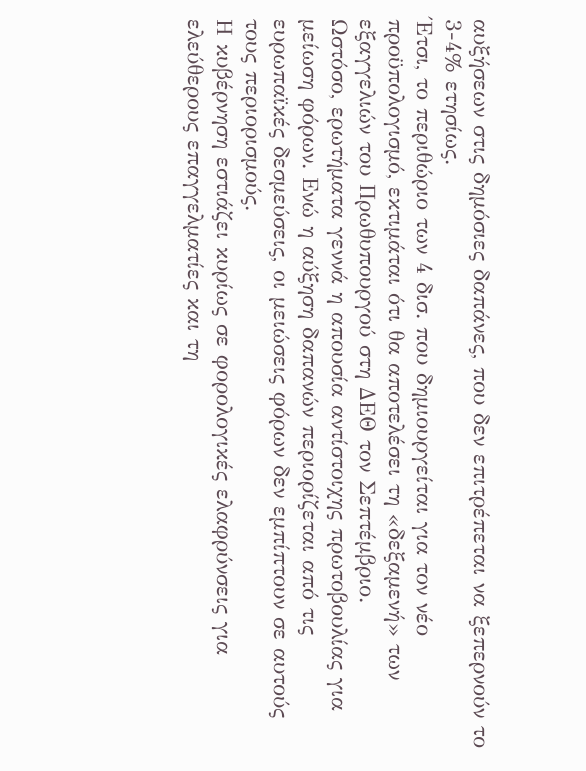αυξήσεων στις δημόσιες δαπάνες, που δεν επιτρέπεται να ξεπερνούν το 3-4% ετησίως.
Έτσι, το περιθώριο των 4 δισ. που δημιουργείται για τον νέο προϋπολογισμό, εκτιμάται ότι θα αποτελέσει τη «δεξαμενή» των εξαγγελιών του Πρωθυπουργού στη ΔΕΘ τον Σεπτέμβριο.
Ωστόσο, ερωτήματα γεννά η απουσία αντίστοιχης πρωτοβουλίας για μείωση φόρων. Ενώ η αύξηση δαπανών περιορίζεται από τις ευρωπαϊκές δεσμεύσεις, οι μειώσεις φόρων δεν εμπίπτουν σε αυτούς τους περιορισμούς.
Η κυβέρνηση εστιάζει κυρίως σε φορολογικές ελαφρύνσεις για ελεύθερους επαγγελματίες και τη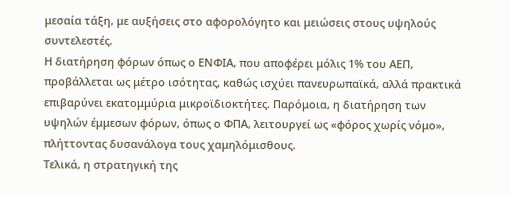μεσαία τάξη, με αυξήσεις στο αφορολόγητο και μειώσεις στους υψηλούς συντελεστές.
Η διατήρηση φόρων όπως ο ΕΝΦΙΑ, που αποφέρει μόλις 1% του ΑΕΠ, προβάλλεται ως μέτρο ισότητας, καθώς ισχύει πανευρωπαϊκά, αλλά πρακτικά επιβαρύνει εκατομμύρια μικροϊδιοκτήτες. Παρόμοια, η διατήρηση των υψηλών έμμεσων φόρων, όπως ο ΦΠΑ, λειτουργεί ως «φόρος χωρίς νόμο», πλήττοντας δυσανάλογα τους χαμηλόμισθους.
Τελικά, η στρατηγική της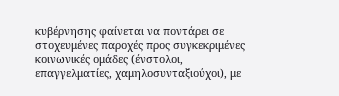κυβέρνησης φαίνεται να ποντάρει σε στοχευμένες παροχές προς συγκεκριμένες κοινωνικές ομάδες (ένστολοι, επαγγελματίες, χαμηλοσυνταξιούχοι), με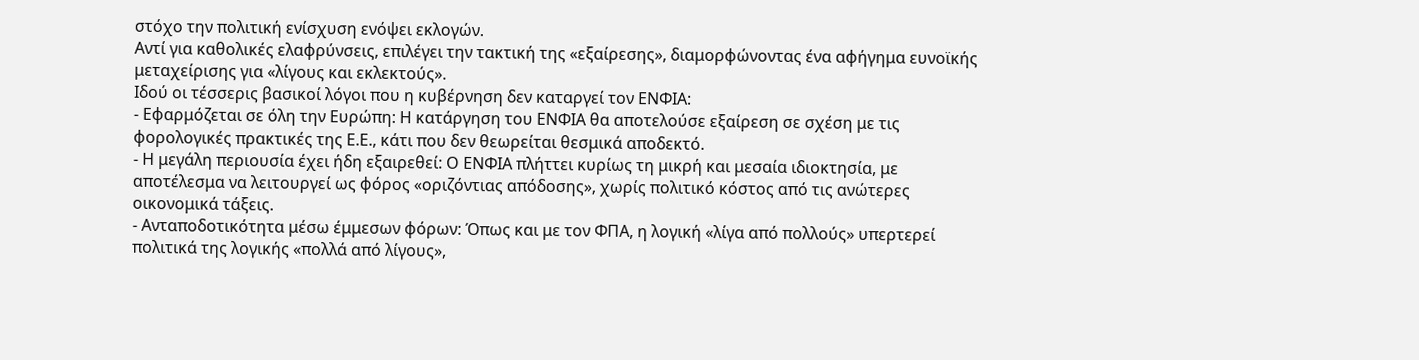στόχο την πολιτική ενίσχυση ενόψει εκλογών.
Αντί για καθολικές ελαφρύνσεις, επιλέγει την τακτική της «εξαίρεσης», διαμορφώνοντας ένα αφήγημα ευνοϊκής μεταχείρισης για «λίγους και εκλεκτούς».
Ιδού οι τέσσερις βασικοί λόγοι που η κυβέρνηση δεν καταργεί τον ΕΝΦΙΑ:
- Εφαρμόζεται σε όλη την Ευρώπη: Η κατάργηση του ΕΝΦΙΑ θα αποτελούσε εξαίρεση σε σχέση με τις φορολογικές πρακτικές της Ε.Ε., κάτι που δεν θεωρείται θεσμικά αποδεκτό.
- Η μεγάλη περιουσία έχει ήδη εξαιρεθεί: Ο ΕΝΦΙΑ πλήττει κυρίως τη μικρή και μεσαία ιδιοκτησία, με αποτέλεσμα να λειτουργεί ως φόρος «οριζόντιας απόδοσης», χωρίς πολιτικό κόστος από τις ανώτερες οικονομικά τάξεις.
- Ανταποδοτικότητα μέσω έμμεσων φόρων: Όπως και με τον ΦΠΑ, η λογική «λίγα από πολλούς» υπερτερεί πολιτικά της λογικής «πολλά από λίγους»,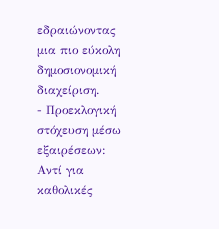εδραιώνοντας μια πιο εύκολη δημοσιονομική διαχείριση.
- Προεκλογική στόχευση μέσω εξαιρέσεων: Αντί για καθολικές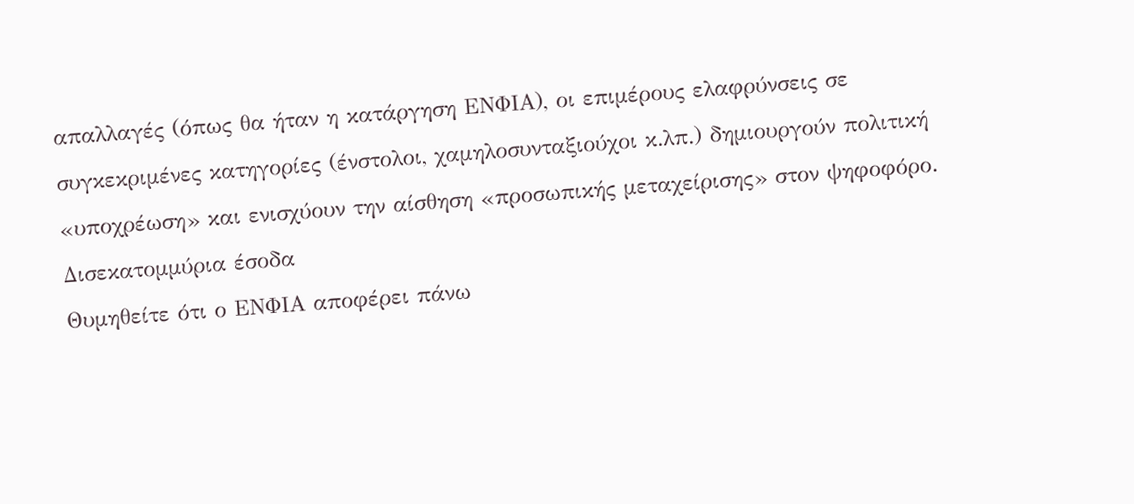απαλλαγές (όπως θα ήταν η κατάργηση ΕΝΦΙΑ), οι επιμέρους ελαφρύνσεις σε συγκεκριμένες κατηγορίες (ένστολοι, χαμηλοσυνταξιούχοι κ.λπ.) δημιουργούν πολιτική «υποχρέωση» και ενισχύουν την αίσθηση «προσωπικής μεταχείρισης» στον ψηφοφόρο.
Δισεκατομμύρια έσοδα
Θυμηθείτε ότι ο ΕΝΦΙΑ αποφέρει πάνω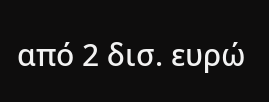από 2 δισ. ευρώ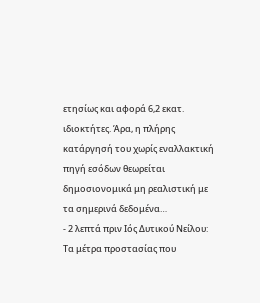ετησίως και αφορά 6,2 εκατ. ιδιοκτήτες. Άρα, η πλήρης κατάργησή του χωρίς εναλλακτική πηγή εσόδων θεωρείται δημοσιονομικά μη ρεαλιστική με τα σημερινά δεδομένα…
- 2 λεπτά πριν Ιός Δυτικού Νείλου: Τα μέτρα προστασίας που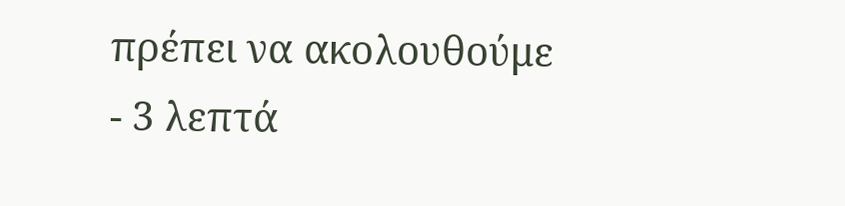πρέπει να ακολουθούμε
- 3 λεπτά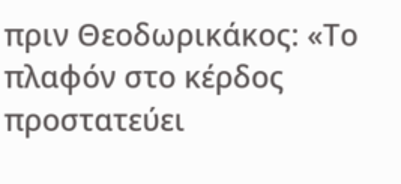πριν Θεοδωρικάκος: «Το πλαφόν στο κέρδος προστατεύει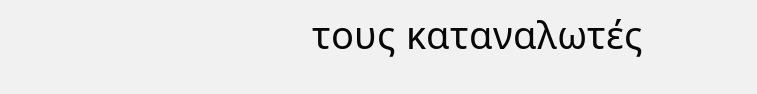τους καταναλωτές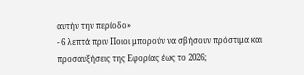αυτήν την περίοδο»
- 6 λεπτά πριν Ποιοι μπορούν να σβήσουν πρόστιμα και προσαυξήσεις της Εφορίας έως το 2026;